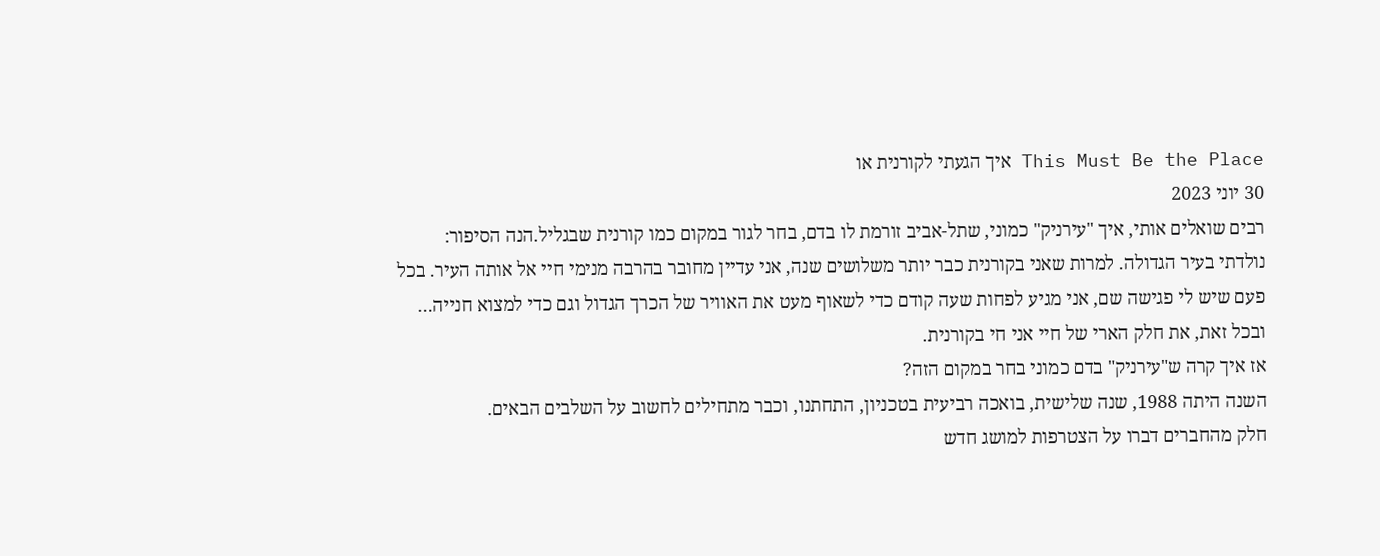This Must Be the Place איך הגעתי לקורנית או
30 יוני 2023
רבים שואלים אותי, איך "עירניק" כמוני, שתל-אביב זורמת לו בדם, בחר לגור במקום כמו קורנית שבגליל.הנה הסיפור:
נולדתי בעיר הגדולה. למרות שאני בקורנית כבר יותר משלושים שנה, אני עדיין מחובר בהרבה מנימי חיי אל אותה העיר. בכל פעם שיש לי פגישה שם, אני מגיע לפחות שעה קודם כדי לשאוף מעט את האוויר של הכרך הגדול וגם כדי למצוא חנייה…
ובכל זאת, את חלק הארי של חיי אני חי בקורנית.
אז איך קרה ש"עירניק" בדם כמוני בחר במקום הזה?
השנה היתה 1988, שנה שלישית, בואכה רביעית בטכניון, התחתנו, וכבר מתחילים לחשוב על השלבים הבאים.
חלק מהחברים דברו על הצטרפות למושג חדש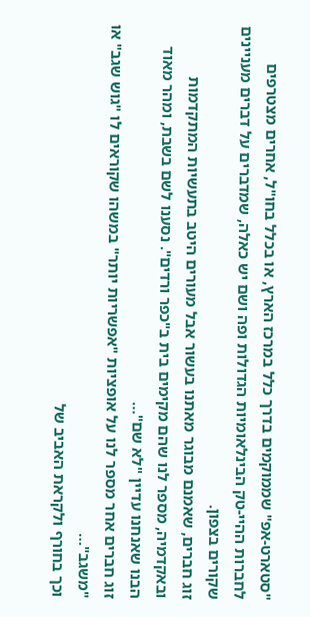"סטארט-אפ" שממוקמים בדרך כלל במרכז הארץ, או בכלל בחו"ל, אחרים מצטרפים לחברות ההיי-טק הבינלאומיות הגדולות ופה ושם יש כאלה, שמדברים על דברים מעניינים שקורים בצפון.
זוג חברים, שאמנם מבוגר מאתנו בעשור אבל מעורים היטב בתעשיות המתקדמות ובאקדמיה, מספר לנו שהם מקימים בית ב"כפר ורדים". נסענו לשם בשבת, ומהר מאוד הבנו שאנחנו עדיין "לא שם"…
זוג חברים אחר מספר לנו על אופציות "אפשריות יותר" במשהו שקוראים לו "גוש שגב" או "משגב"…
וכך בחורף ולקראת האביב של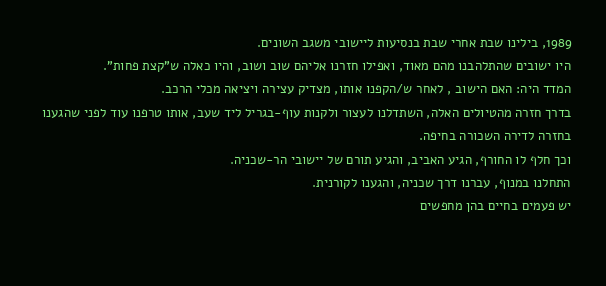1989, בילינו שבת אחרי שבת בנסיעות ליישובי משגב השונים.
היו ישובים שהתלהבנו מהם מאוד, ואפילו חזרנו אליהם שוב ושוב, והיו כאלה ש"קצת פחות".
המדד היה: האם הישוב , לאחר ש/הקפנו אותו, מצדיק עצירה ויציאה מכלי הרכב.
בדרך חזרה מהטיולים האלה, השתדלנו לעצור ולקנות עוף-בגריל ליד שעב, אותו טרפנו עוד לפני שהגענו בחזרה לדירה השכורה בחיפה.
וכך חלף לו החורף, הגיע האביב, והגיע תורם של יישובי הר-שכניה.
התחלנו במנוף, עברנו דרך שכניה, והגענו לקורנית.
יש פעמים בחיים בהן מחפשים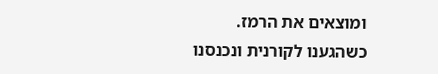ומוצאים את הרמז.
כשהגענו לקורנית ונכנסנו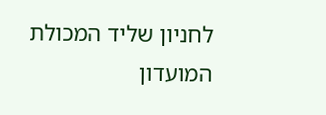לחניון שליד המכולת המועדון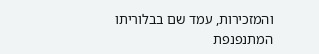והמזכירות, עמד שם בבלוריתו המתנפנפת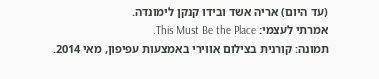(עד היום) אריה אשד ובידו קנקן לימונדה.
אמרתי לעצמי: This Must Be the Place.
תמונה: קורנית בצילום אווירי באמצעות עפיפון, מאי 2014.